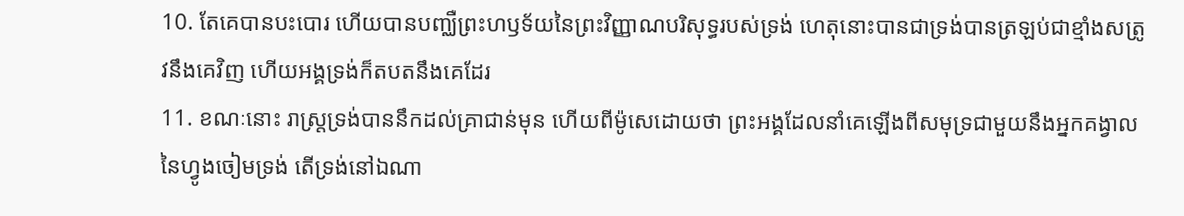10. តែគេបានបះបោរ ហើយបានបញ្ឈឺព្រះហឫទ័យនៃព្រះវិញ្ញាណបរិសុទ្ធរបស់ទ្រង់ ហេតុនោះបានជាទ្រង់បានត្រឡប់ជាខ្មាំងសត្រូវនឹងគេវិញ ហើយអង្គទ្រង់ក៏តបតនឹងគេដែរ
11. ខណៈនោះ រាស្ត្រទ្រង់បាននឹកដល់គ្រាជាន់មុន ហើយពីម៉ូសេដោយថា ព្រះអង្គដែលនាំគេឡើងពីសមុទ្រជាមួយនឹងអ្នកគង្វាលនៃហ្វូងចៀមទ្រង់ តើទ្រង់នៅឯណា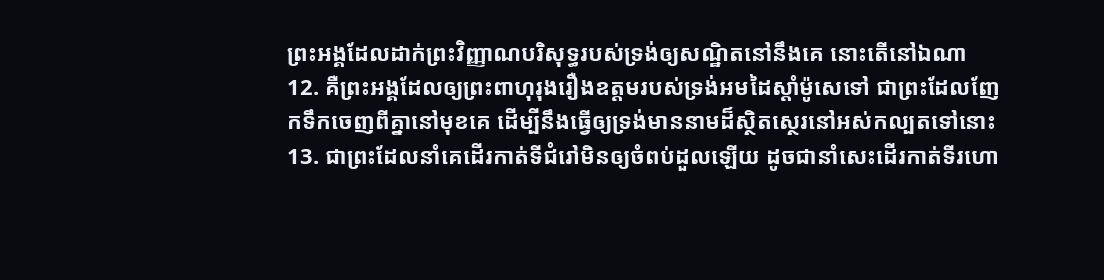ព្រះអង្គដែលដាក់ព្រះវិញ្ញាណបរិសុទ្ធរបស់ទ្រង់ឲ្យសណ្ឋិតនៅនឹងគេ នោះតើនៅឯណា
12. គឺព្រះអង្គដែលឲ្យព្រះពាហុរុងរឿងឧត្តមរបស់ទ្រង់អមដៃស្តាំម៉ូសេទៅ ជាព្រះដែលញែកទឹកចេញពីគ្នានៅមុខគេ ដើម្បីនឹងធ្វើឲ្យទ្រង់មាននាមដ៏ស្ថិតស្ថេរនៅអស់កល្បតទៅនោះ
13. ជាព្រះដែលនាំគេដើរកាត់ទីជំរៅមិនឲ្យចំពប់ដួលឡើយ ដូចជានាំសេះដើរកាត់ទីរហោ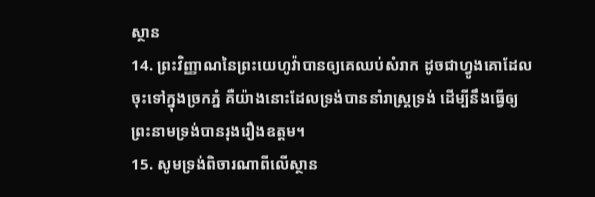ស្ថាន
14. ព្រះវិញ្ញាណនៃព្រះយេហូវ៉ាបានឲ្យគេឈប់សំរាក ដូចជាហ្វូងគោដែលចុះទៅក្នុងច្រកភ្នំ គឺយ៉ាងនោះដែលទ្រង់បាននាំរាស្ត្រទ្រង់ ដើម្បីនឹងធ្វើឲ្យព្រះនាមទ្រង់បានរុងរឿងឧត្តម។
15. សូមទ្រង់ពិចារណាពីលើស្ថាន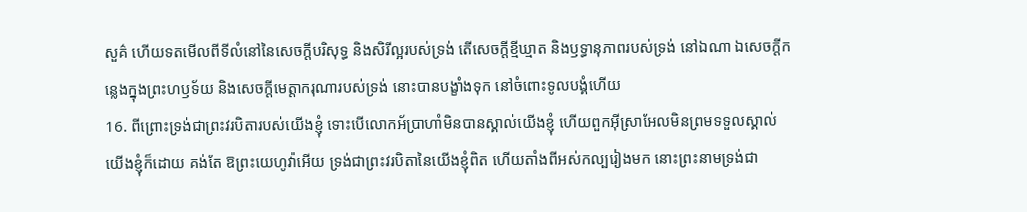សួគ៌ ហើយទតមើលពីទីលំនៅនៃសេចក្ដីបរិសុទ្ធ និងសិរីល្អរបស់ទ្រង់ តើសេចក្ដីខ្មីឃ្មាត និងឫទ្ធានុភាពរបស់ទ្រង់ នៅឯណា ឯសេចក្ដីកន្លេងក្នុងព្រះហឫទ័យ និងសេចក្ដីមេត្តាករុណារបស់ទ្រង់ នោះបានបង្ខាំងទុក នៅចំពោះទូលបង្គំហើយ
16. ពីព្រោះទ្រង់ជាព្រះវរបិតារបស់យើងខ្ញុំ ទោះបើលោកអ័ប្រាហាំមិនបានស្គាល់យើងខ្ញុំ ហើយពួកអ៊ីស្រាអែលមិនព្រមទទួលស្គាល់យើងខ្ញុំក៏ដោយ គង់តែ ឱព្រះយេហូវ៉ាអើយ ទ្រង់ជាព្រះវរបិតានៃយើងខ្ញុំពិត ហើយតាំងពីអស់កល្បរៀងមក នោះព្រះនាមទ្រង់ជា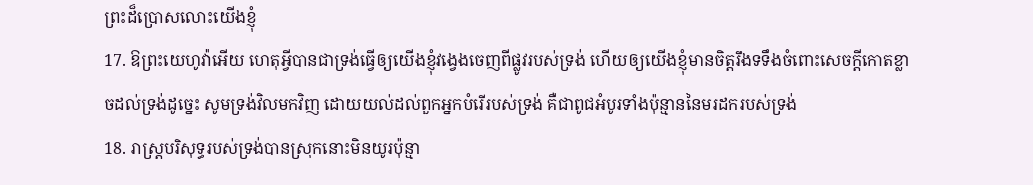ព្រះដ៏ប្រោសលោះយើងខ្ញុំ
17. ឱព្រះយេហូវ៉ាអើយ ហេតុអ្វីបានជាទ្រង់ធ្វើឲ្យយើងខ្ញុំវង្វេងចេញពីផ្លូវរបស់ទ្រង់ ហើយឲ្យយើងខ្ញុំមានចិត្តរឹងទទឹងចំពោះសេចក្ដីកោតខ្លាចដល់ទ្រង់ដូច្នេះ សូមទ្រង់វិលមកវិញ ដោយយល់ដល់ពួកអ្នកបំរើរបស់ទ្រង់ គឺជាពូជអំបូរទាំងប៉ុន្មាននៃមរដករបស់ទ្រង់
18. រាស្ត្របរិសុទ្ធរបស់ទ្រង់បានស្រុកនោះមិនយូរប៉ុន្មា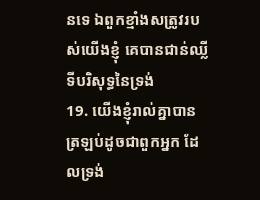នទេ ឯពួកខ្មាំងសត្រូវរបស់យើងខ្ញុំ គេបានជាន់ឈ្លីទីបរិសុទ្ធនៃទ្រង់
19. យើងខ្ញុំរាល់គ្នាបានត្រឡប់ដូចជាពួកអ្នក ដែលទ្រង់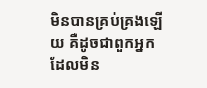មិនបានគ្រប់គ្រងឡើយ គឺដូចជាពួកអ្នក ដែលមិន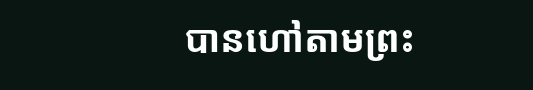បានហៅតាមព្រះ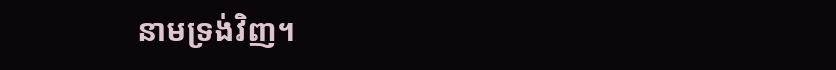នាមទ្រង់វិញ។